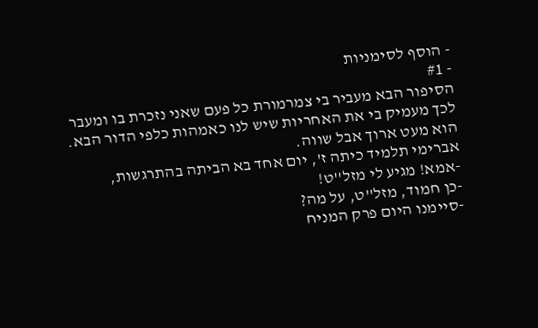- הוסף לסימניות
- #1
הסיפור הבא מעביר בי צמרמורת כל פעם שאני נזכרת בו ומעבר לכך מעמיק בי את האחריות שיש לנו כאמהות כלפי הדור הבא.
הוא מעט ארוך אבל שווה.
אברימי תלמיד כיתה ז', יום אחד בא הביתה בהתרגשות,
-אמא! מגיע לי מזל''ט!
-כן חמוד, מזל''ט, על מה?
-סיימנו היום פרק המניח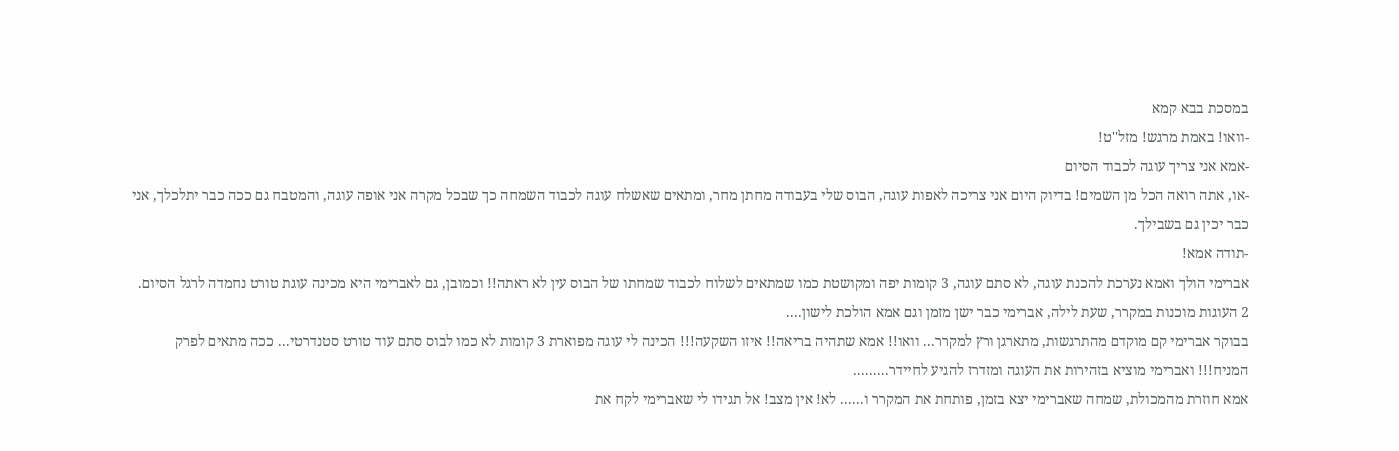במסכת בבא קמא
-וואו! באמת מרגש! מזל''ט!
-אמא אני צריך עוגה לכבוד הסיום
-או, אתה רואה הכל מן השמים! בדיוק היום אני צריכה לאפות עוגה, הבוס שלי בעבודה מחתן מחר, ומתאים שאשלח עוגה לכבוד השמחה כך שבכל מקרה אני אופה עוגה, והמטבח גם ככה כבר יתלכלך, אני כבר יכין גם בשבילך.
-תודה אמא!
אברימי הולך ואמא נערכת להכנת עוגה, לא סתם עוגה, 3 קומות יפה ומקושטת כמו שמתאים לשלוח לכבוד שמחתו של הבוס עין לא ראתה!! וכמובן, גם לאברימי היא מכינה עוגת טורט נחמדה לרגל הסיום.
2 העוגות מוכנות במקרר, שעת לילה, אברימי כבר ישן מזמן וגם אמא הולכת לישון....
בבוקר אברימי קם מוקדם מהתרגשות, מתארגן ורץ למקרר... וואו!! אמא שתהיה בריאה!! איזו השקעה!!! הכינה לי עוגה מפוארת 3 קומות לא כמו לבוס סתם עוד טורט סטנדרטי... ככה מתאים לפרק המניח!!! ואברימי מוציא בזהירות את העוגה ומזדרז להגיע לחיידר.........
אמא חוזרת מהמכולת, שמחה שאברימי יצא בזמן, פותחת את המקרר ו...... לא! אין מצב! אל תגידו לי שאברימי לקח את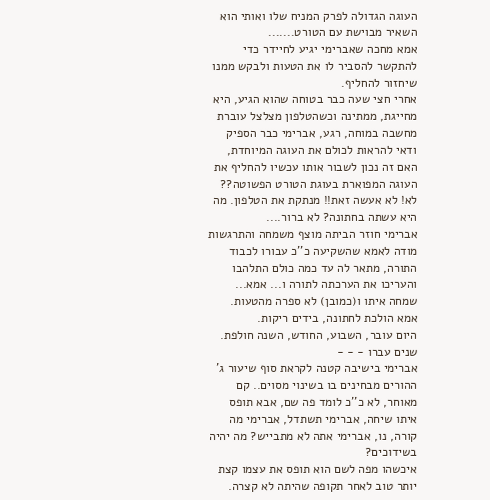העוגה הגדולה לפרק המניח שלו ואותי הוא השאיר מבוישת עם הטורט.......
אמא מחכה שאברימי יגיע לחיידר כדי להתקשר להסביר לו את הטעות ולבקש ממנו שיחזור להחליף.
אחרי חצי שעה כבר בטוחה שהוא הגיע, היא מחייגת, ממתינה וכשהטלפון מצלצל עוברת מחשבה במוחה, רגע, אברימי כבר הספיק ודאי להראות לכולם את העוגה המיוחדת, האם זה נכון לשבור אותו עכשיו להחליף את העוגה המפוארת בעוגת הטורט הפשוטה?? לא! לא אעשה זאת!! מנתקת את הטלפון. מה היא עשתה בחתונה? לא ברור....
אברימי חוזר הביתה מוצף משמחה והתרגשות מודה לאמא שהשקיעה כ''כ עבורו לכבוד התורה, מתאר לה עד כמה כולם התלהבו והעריכו את הערכתה לתורה ו... אמא... שמחה איתו ו(כמובן) לא ספרה מהטעות.
אמא הולכת לחתונה, בידים ריקות.
היום עובר, השבוע, החודש, השנה חולפת.
שנים עברו - - -
אברימי בישיבה קטנה לקראת סוף שיעור ג' ההורים מבחינים בו בשינוי מסוים.. קם מאוחר, לא כ''כ לומד פה שם, אבא תופס איתו שיחה, אברימי תשתדל, אברימי מה קורה, נו, אברימי אתה לא מתבייש? מה יהיה בשידוכים?
איכשהו מפה לשם הוא תופס את עצמו קצת יותר טוב לאחר תקופה שהיתה לא קצרה.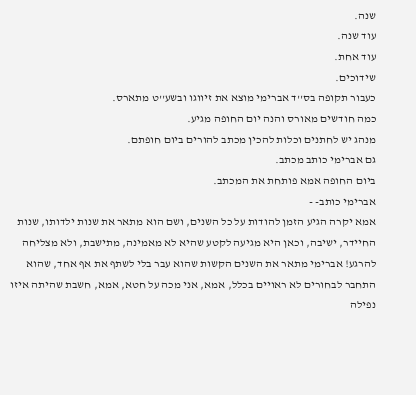שנה.
עוד שנה.
עוד אחת.
שידוכים.
כעבור תקופה בס''ד אברימי מוצא את זיווגו ובשע''ט מתארס.
כמה חודשים מאורס והנה יום החופה מגיע.
מנהג יש לחתנים וכלות להכין מכתב להורים ביום חופתם.
גם אברימי כותב מכתב.
ביום החופה אמא פותחת את המכתב.
אברימי כותב- -
אמא יקרה הגיע הזמן להודות על כל השנים, ושם הוא מתאר את שנות ילדותו, שנות החיידר, ישיבה, וכאן היא מגיעה לקטע שהיא לא מאמינה, מתישבת, ולא מצליחה להרגע! אברימי מתאר את השנים הקשות שהוא עבר בלי לשתף את אף אחד, שהוא התחבר לבחורים לא ראויים בכלל, אמא, אני מכה על חטא, אמא, חשבת שהיתה איזו נפילה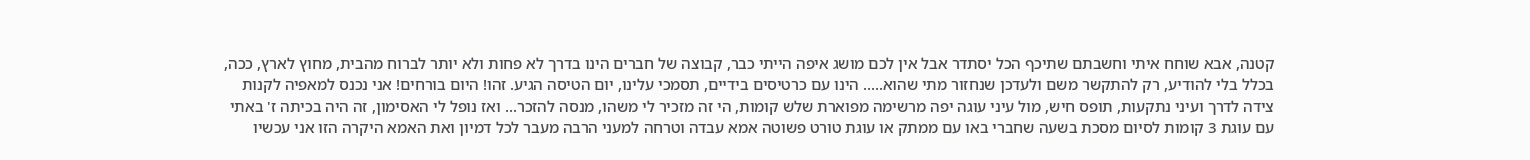קטנה, אבא שוחח איתי וחשבתם שתיכף הכל יסתדר אבל אין לכם מושג איפה הייתי כבר, קבוצה של חברים הינו בדרך לא פחות ולא יותר לברוח מהבית, מחוץ לארץ, ככה, בכלל בלי להודיע, רק להתקשר משם ולעדכן שנחזור מתי שהוא..... הינו עם כרטיסים בידיים, תסמכי עלינו, יום הטיסה הגיע. זהו! היום בורחים! אני נכנס למאפיה לקנות צידה לדרך ועיני נתקעות, תופס חיש, מול עיני עוגה יפה מרשימה מפוארת שלש קומות, הי זה מזכיר לי משהו, מנסה להזכר... ואז נופל לי האסימון, זה היה בכיתה ז' באתי עם עוגת 3 קומות לסיום מסכת בשעה שחברי באו עם ממתק או עוגת טורט פשוטה אמא עבדה וטרחה למעני הרבה מעבר לכל דמיון ואת האמא היקרה הזו אני עכשיו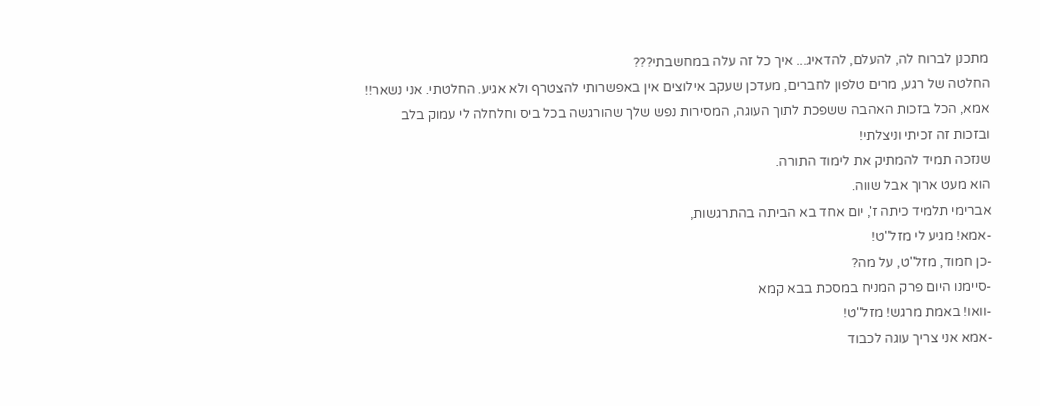מתכנן לברוח לה, להעלם, להדאיג... איך כל זה עלה במחשבתי???
החלטה של רגע, מרים טלפון לחברים, מעדכן שעקב אילוצים אין באפשרותי להצטרף ולא אגיע. החלטתי. אני נשאר!!
אמא, הכל בזכות האהבה ששפכת לתוך העוגה, המסירות נפש שלך שהורגשה בכל ביס וחלחלה לי עמוק בלב ובזכות זה זכיתי וניצלתי!
שנזכה תמיד להמתיק את לימוד התורה.
הוא מעט ארוך אבל שווה.
אברימי תלמיד כיתה ז', יום אחד בא הביתה בהתרגשות,
-אמא! מגיע לי מזל''ט!
-כן חמוד, מזל''ט, על מה?
-סיימנו היום פרק המניח במסכת בבא קמא
-וואו! באמת מרגש! מזל''ט!
-אמא אני צריך עוגה לכבוד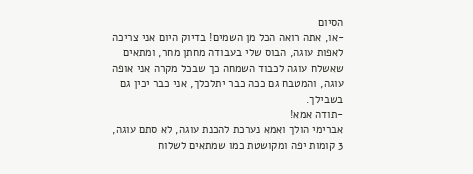הסיום
-או, אתה רואה הכל מן השמים! בדיוק היום אני צריכה לאפות עוגה, הבוס שלי בעבודה מחתן מחר, ומתאים שאשלח עוגה לכבוד השמחה כך שבכל מקרה אני אופה עוגה, והמטבח גם ככה כבר יתלכלך, אני כבר יכין גם בשבילך.
-תודה אמא!
אברימי הולך ואמא נערכת להכנת עוגה, לא סתם עוגה, 3 קומות יפה ומקושטת כמו שמתאים לשלוח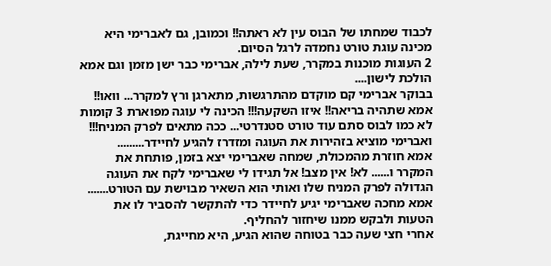לכבוד שמחתו של הבוס עין לא ראתה!! וכמובן, גם לאברימי היא מכינה עוגת טורט נחמדה לרגל הסיום.
2 העוגות מוכנות במקרר, שעת לילה, אברימי כבר ישן מזמן וגם אמא הולכת לישון....
בבוקר אברימי קם מוקדם מהתרגשות, מתארגן ורץ למקרר... וואו!! אמא שתהיה בריאה!! איזו השקעה!!! הכינה לי עוגה מפוארת 3 קומות לא כמו לבוס סתם עוד טורט סטנדרטי... ככה מתאים לפרק המניח!!! ואברימי מוציא בזהירות את העוגה ומזדרז להגיע לחיידר.........
אמא חוזרת מהמכולת, שמחה שאברימי יצא בזמן, פותחת את המקרר ו...... לא! אין מצב! אל תגידו לי שאברימי לקח את העוגה הגדולה לפרק המניח שלו ואותי הוא השאיר מבוישת עם הטורט.......
אמא מחכה שאברימי יגיע לחיידר כדי להתקשר להסביר לו את הטעות ולבקש ממנו שיחזור להחליף.
אחרי חצי שעה כבר בטוחה שהוא הגיע, היא מחייגת,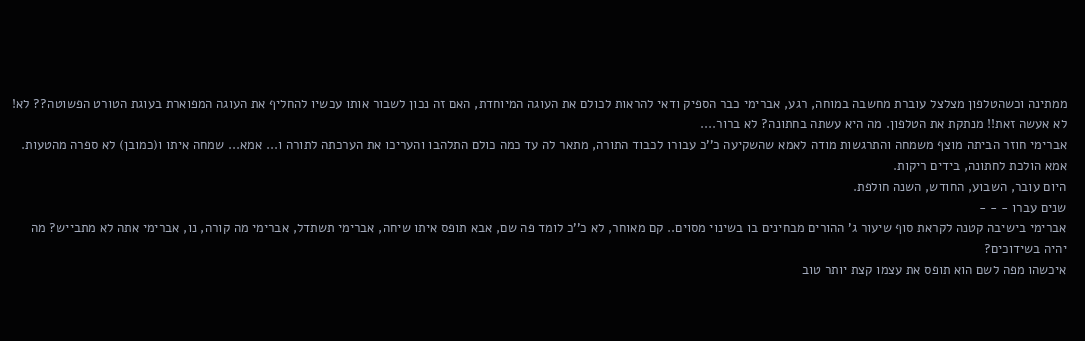ממתינה וכשהטלפון מצלצל עוברת מחשבה במוחה, רגע, אברימי כבר הספיק ודאי להראות לכולם את העוגה המיוחדת, האם זה נכון לשבור אותו עכשיו להחליף את העוגה המפוארת בעוגת הטורט הפשוטה?? לא! לא אעשה זאת!! מנתקת את הטלפון. מה היא עשתה בחתונה? לא ברור....
אברימי חוזר הביתה מוצף משמחה והתרגשות מודה לאמא שהשקיעה כ''כ עבורו לכבוד התורה, מתאר לה עד כמה כולם התלהבו והעריכו את הערכתה לתורה ו... אמא... שמחה איתו ו(כמובן) לא ספרה מהטעות.
אמא הולכת לחתונה, בידים ריקות.
היום עובר, השבוע, החודש, השנה חולפת.
שנים עברו - - -
אברימי בישיבה קטנה לקראת סוף שיעור ג' ההורים מבחינים בו בשינוי מסוים.. קם מאוחר, לא כ''כ לומד פה שם, אבא תופס איתו שיחה, אברימי תשתדל, אברימי מה קורה, נו, אברימי אתה לא מתבייש? מה יהיה בשידוכים?
איכשהו מפה לשם הוא תופס את עצמו קצת יותר טוב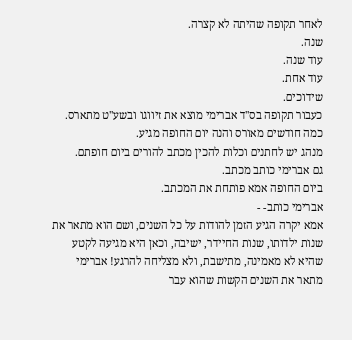לאחר תקופה שהיתה לא קצרה.
שנה.
עוד שנה.
עוד אחת.
שידוכים.
כעבור תקופה בס''ד אברימי מוצא את זיווגו ובשע''ט מתארס.
כמה חודשים מאורס והנה יום החופה מגיע.
מנהג יש לחתנים וכלות להכין מכתב להורים ביום חופתם.
גם אברימי כותב מכתב.
ביום החופה אמא פותחת את המכתב.
אברימי כותב- -
אמא יקרה הגיע הזמן להודות על כל השנים, ושם הוא מתאר את שנות ילדותו, שנות החיידר, ישיבה, וכאן היא מגיעה לקטע שהיא לא מאמינה, מתישבת, ולא מצליחה להרגע! אברימי מתאר את השנים הקשות שהוא עבר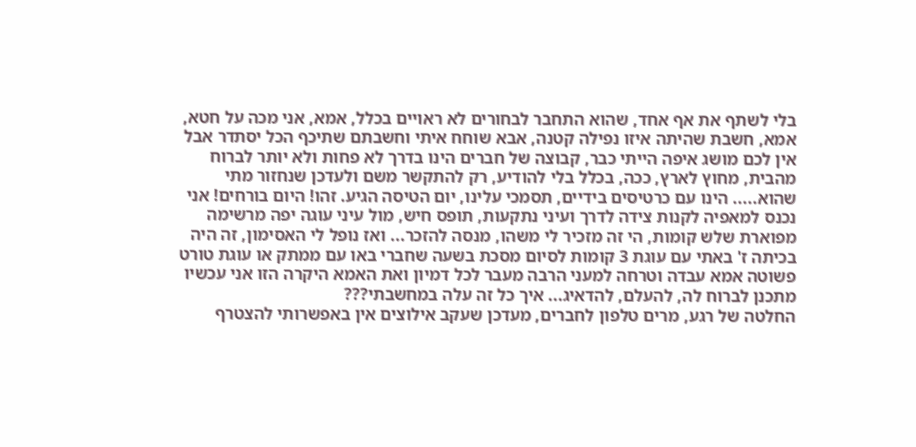בלי לשתף את אף אחד, שהוא התחבר לבחורים לא ראויים בכלל, אמא, אני מכה על חטא, אמא, חשבת שהיתה איזו נפילה קטנה, אבא שוחח איתי וחשבתם שתיכף הכל יסתדר אבל אין לכם מושג איפה הייתי כבר, קבוצה של חברים הינו בדרך לא פחות ולא יותר לברוח מהבית, מחוץ לארץ, ככה, בכלל בלי להודיע, רק להתקשר משם ולעדכן שנחזור מתי שהוא..... הינו עם כרטיסים בידיים, תסמכי עלינו, יום הטיסה הגיע. זהו! היום בורחים! אני נכנס למאפיה לקנות צידה לדרך ועיני נתקעות, תופס חיש, מול עיני עוגה יפה מרשימה מפוארת שלש קומות, הי זה מזכיר לי משהו, מנסה להזכר... ואז נופל לי האסימון, זה היה בכיתה ז' באתי עם עוגת 3 קומות לסיום מסכת בשעה שחברי באו עם ממתק או עוגת טורט פשוטה אמא עבדה וטרחה למעני הרבה מעבר לכל דמיון ואת האמא היקרה הזו אני עכשיו מתכנן לברוח לה, להעלם, להדאיג... איך כל זה עלה במחשבתי???
החלטה של רגע, מרים טלפון לחברים, מעדכן שעקב אילוצים אין באפשרותי להצטרף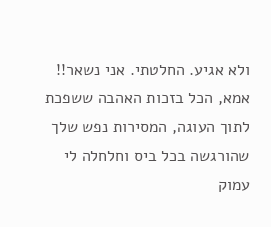ולא אגיע. החלטתי. אני נשאר!!
אמא, הכל בזכות האהבה ששפכת לתוך העוגה, המסירות נפש שלך שהורגשה בכל ביס וחלחלה לי עמוק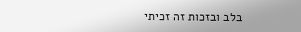בלב ובזכות זה זכיתי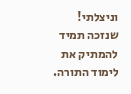וניצלתי!
שנזכה תמיד להמתיק את לימוד התורה.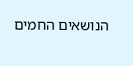הנושאים החמים